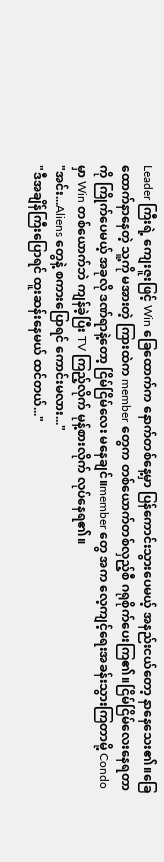Leader ကြီးရဲ့ ကျေးဇူးဖြင့် Win ခြေထောက်က နောက်တစ်နေ့မှာ ပြန်ကောင်းသွားပေမယ့် အနည်းငယ်တော့ နာနေသေး၏။ခြေထောက်နာနေတဲ့ သူ့ကို မအားတဲ့ ကြားထဲက member တွေက တစ်ယောက်တစ်လှည့်စီ ဂရုစိုက်ပေးကြ၏။ငြိမ်ငြိမ်လေးနေရတာကို ကြိုက်ပေမယ့် အခုလို ဒဏ်ရာနဲ့တော့ ငြိမ်ငြိမ်လေး မနေချင်။member တွေ အက လေ့ကျင့်ရေးအခန်းသွားကြတာမို့ Condo မှာ Win တစ်ယောက်ဘဲ ကျန်ခဲ့ပြီး TV ကြည့်လိုက် မုန့်စားလိုက် လုပ်နေရ၏။
"အင်း...Aliens တွေနဲ့ စကားပြောရင် ကောင်းမလား..."
"ဒီအချိန်ကြီးပြောရင် ထူးဆန်းနေမယ် ထင်တယ်..."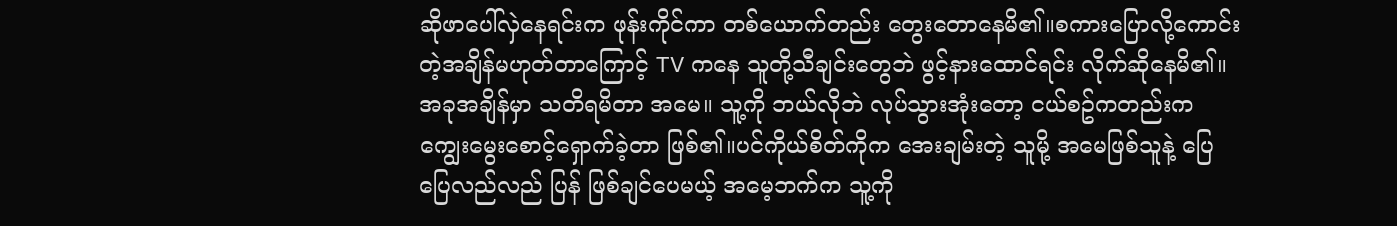ဆိုဖာပေါ်လှဲနေရင်းက ဖုန်းကိုင်ကာ တစ်ယောက်တည်း တွေးတောနေမိ၏။စကားပြောလို့ကောင်းတဲ့အချိန်မဟုတ်တာကြောင့် TV ကနေ သူတို့သီချင်းတွေဘဲ ဖွင့်နားထောင်ရင်း လိုက်ဆိုနေမိ၏။အခုအချိန်မှာ သတိရမိတာ အမေ။ သူ့ကို ဘယ်လိုဘဲ လုပ်သွားအုံးတော့ ငယ်စဥ်ကတည်းက ကျွေးမွေးစောင့်ရှောက်ခဲ့တာ ဖြစ်၏။ပင်ကိုယ်စိတ်ကိုက အေးချမ်းတဲ့ သူမို့ အမေဖြစ်သူနဲ့ ပြေပြေလည်လည် ပြန် ဖြစ်ချင်ပေမယ့် အမေ့ဘက်က သူ့ကို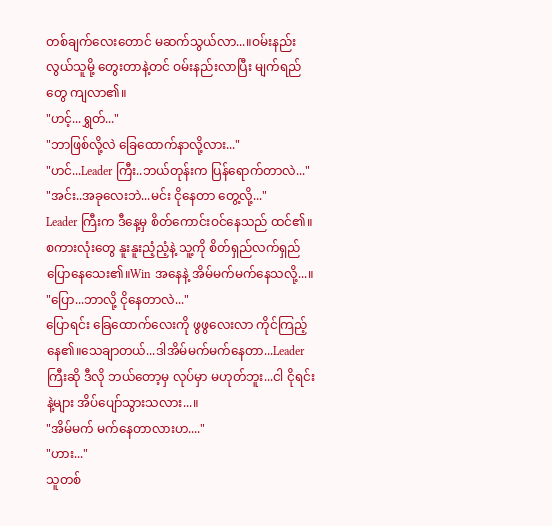တစ်ချက်လေးတောင် မဆက်သွယ်လာ...။ဝမ်းနည်းလွယ်သူမို့ တွေးတာနဲ့တင် ဝမ်းနည်းလာပြီး မျက်ရည်တွေ ကျလာ၏။
"ဟင့်...ရွှတ်..."
"ဘာဖြစ်လို့လဲ ခြေထောက်နာလို့လား..."
"ဟင်...Leader ကြီး..ဘယ်တုန်းက ပြန်ရောက်တာလဲ..."
"အင်း..အခုလေးဘဲ...မင်း ငိုနေတာ တွေ့လို့..."
Leader ကြီးက ဒီနေ့မှ စိတ်ကောင်းဝင်နေသည် ထင်၏။စကားလုံးတွေ နူးနူးညံ့ညံ့နဲ့ သူ့ကို စိတ်ရှည်လက်ရှည် ပြောနေသေး၏။Win အနေနဲ့ အိမ်မက်မက်နေသလို့...။
"ပြော...ဘာလို့ ငိုနေတာလဲ..."
ပြောရင်း ခြေထောက်လေးကို ဖွဖွလေးလာ ကိုင်ကြည့်နေ၏။သေချာတယ်...ဒါအိမ်မက်မက်နေတာ...Leader ကြီးဆို ဒီလို ဘယ်တော့မှ လုပ်မှာ မဟုတ်ဘူး...ငါ ငိုရင်းနဲ့များ အိပ်ပျော်သွားသလား...။
"အိမ်မက် မက်နေတာလားဟ...."
"ဟား..."
သူတစ်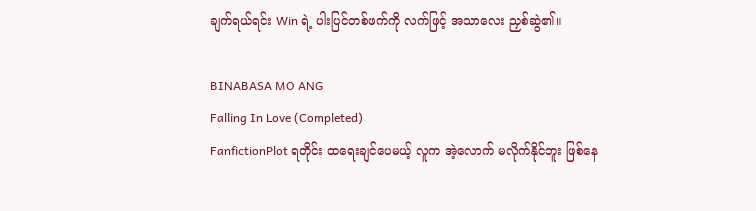ချက်ရယ်ရင်း Win ရဲ့ ပါးပြင်တစ်ဖက်ကို လက်ဖြင့် အသာလေး ညှစ်ဆွဲ၏။

BINABASA MO ANG
Falling In Love (Completed)
FanfictionPlot ရတိုင်း ထရေးချင်ပေမယ့် လူက အဲ့လောက် မလိုက်နိုင်ဘူး ဖြစ်နေ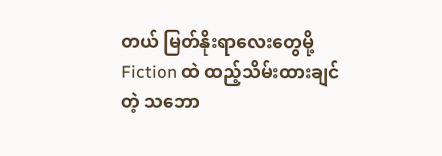တယ် မြတ်နိုးရာလေးတွေမို့ Fiction ထဲ ထည့်သိမ်းထားချင်တဲ့ သဘော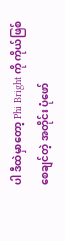ပါ ဒီထဲမှာတော့ Phi Bright ကို ကိုယ်ဖြစ်စေချင်တဲ့ အတိုင်း ပုံဖော်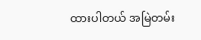ထားပါတယ် အမြဲတမ်း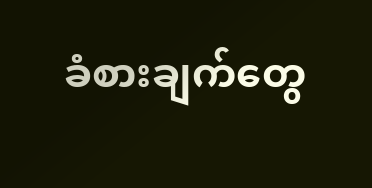ခံစားချက်တွေ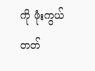ကို ဖုံးကွယ်တတ်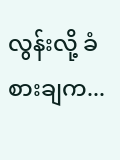လွန်းလို့ ခံစားချက...